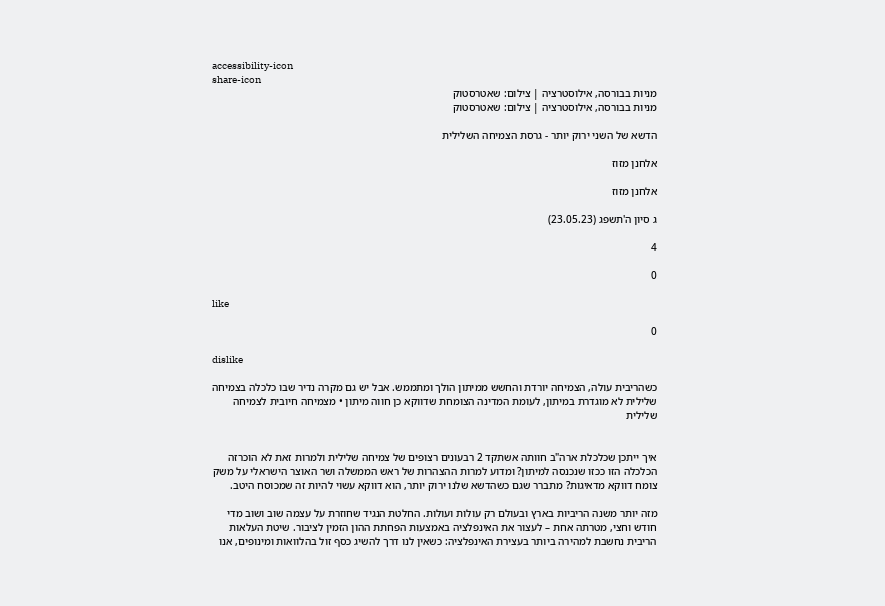accessibility-icon
share-icon
מניות בבורסה, אילוסטרציה | צילום: שאטרסטוק
מניות בבורסה, אילוסטרציה | צילום: שאטרסטוק

הדשא של השני ירוק יותר - גרסת הצמיחה השלילית

אלחנן מזוז

אלחנן מזוז

ג סיון ה'תשפג (23.05.23)

4

0

like

0

dislike

כשהריבית עולה, הצמיחה יורדת והחשש ממיתון הולך ומתממש. אבל יש גם מקרה נדיר שבו כלכלה בצמיחה שלילית לא מוגדרת במיתון, לעומת המדינה הצומחת שדווקא כן חווה מיתון • מצמיחה חיובית לצמיחה שלילית


איך ייתכן שכלכלת ארה"ב חוותה אשתקד 2 רבעונים רצופים של צמיחה שלילית ולמרות זאת לא הוכרזה הכלכלה הזו ככזו שנכנסה למיתון? ומדוע למרות ההצהרות של ראש הממשלה ושר האוצר הישראלי על משק צומח דווקא מדאיגות? מתברר שגם כשהדשא שלנו ירוק יותר, הוא דווקא עשוי להיות זה שמכוסח היטב.

מזה יותר משנה הריביות בארץ ובעולם רק עולות ועולות. החלטת הנגיד שחוזרת על עצמה שוב ושוב מדי חודש וחצי, מטרתה אחת – לעצור את האינפלציה באמצעות הפחתת ההון הזמין לציבור. שיטת העלאות הריבית נחשבת למהירה ביותר בעצירת האינפלציה: כשאין לנו דרך להשיג כסף זול בהלוואות ומינופים, אנו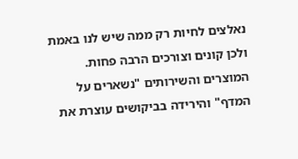נאלצים לחיות רק ממה שיש לנו באמת ולכן קונים וצורכים הרבה פחות. המוצרים והשירותים "נשארים על המדף" והירידה בביקושים עוצרת את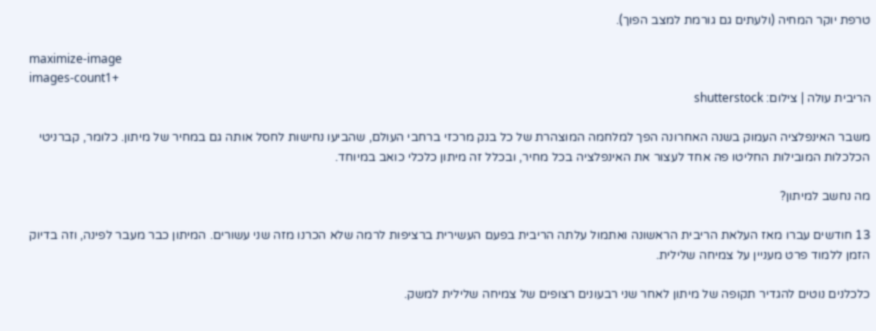טרפת יוקר המחיה (ולעתים גם גורמת למצב הפוך).

maximize-image
images-count1+
הריבית עולה | צילום: shutterstock

משבר האינפלציה העמוק בשנה האחרונה הפך למלחמה המוצהרת של כל בנק מרכזי ברחבי העולם, שהביעו נחישות לחסל אותה גם במחיר של מיתון. כלומר, קברניטי הכלכלות המובילות החליטו פה אחד לעצור את האינפלציה בכל מחיר, ובכלל זה מיתון כלכלי כואב במיוחד.

מה נחשב למיתון?

13 חודשים עברו מאז העלאת הריבית הראשונה ואתמול עלתה הריבית בפעם העשירית ברציפות לרמה שלא הכרנו מזה שני עשורים. המיתון כבר מעבר לפינה, וזה בדיוק הזמן ללמוד פרט מעניין על צמיחה שלילית.

כלכלנים נוטים להגדיר תקופה של מיתון לאחר שני רבעונים רצופים של צמיחה שלילית למשק.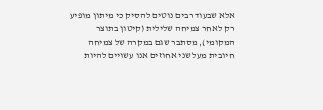אלא שבעוד רבים נוטים להסיק כי מיתון מופיע רק לאחר צמיחה שלילית (קיטון בתוצר המקומי), מסתבר שגם במקרה של צמיחה חיובית מעל שני אחוזים אנו עשויים להיות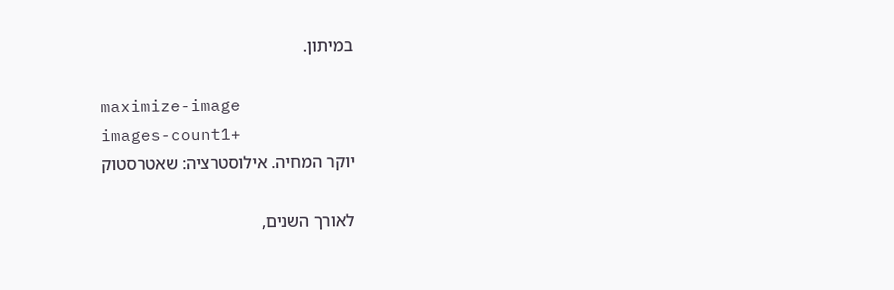במיתון.

maximize-image
images-count1+
יוקר המחיה. אילוסטרציה: שאטרסטוק

לאורך השנים,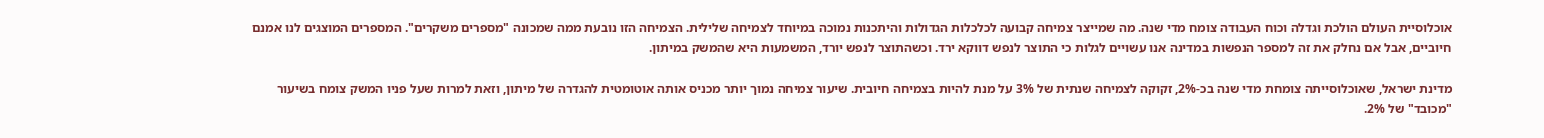אוכלוסיית העולם הולכת וגדלה וכוח העבודה צומח מדי שנה. מה שמייצר צמיחה קבועה לכלכלות הגדולות והיתכנות נמוכה במיוחד לצמיחה שלילית. הצמיחה הזו נובעת ממה שמכונה "מספרים משקרים". המספרים המוצגים לנו אמנם חיוביים, אבל אם נחלק את זה למספר הנפשות במדינה אנו עשויים לגלות כי התוצר לנפש דווקא ירד. וכשהתוצר לנפש יורד, המשמעות היא שהמשק במיתון.

מדינת ישראל, שאוכלוסייתה צומחת מדי שנה בכ-2%, זקוקה לצמיחה שנתית של 3% על מנת להיות בצמיחה חיובית. שיעור צמיחה נמוך יותר מכניס אותה אוטומטית להגדרה של מיתון, וזאת למרות שעל פניו המשק צומח בשיעור "מכובד" של 2%.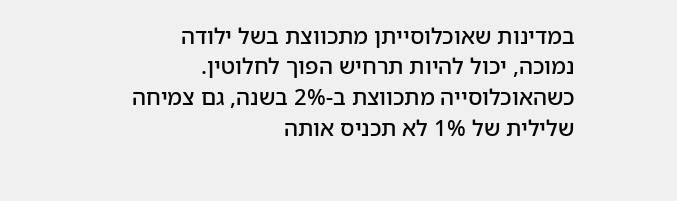במדינות שאוכלוסייתן מתכווצת בשל ילודה נמוכה, יכול להיות תרחיש הפוך לחלוטין. כשהאוכלוסייה מתכווצת ב-2% בשנה, גם צמיחה שלילית של 1% לא תכניס אותה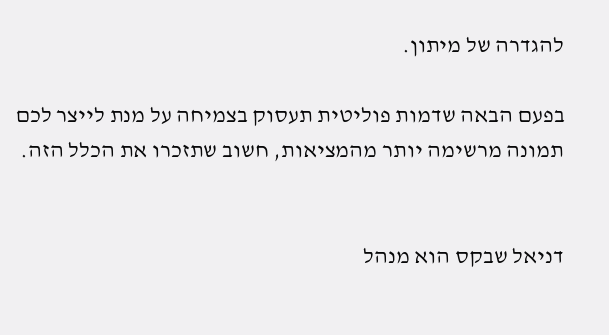להגדרה של מיתון.

בפעם הבאה שדמות פוליטית תעסוק בצמיחה על מנת לייצר לכם תמונה מרשימה יותר מהמציאות, חשוב שתזכרו את הכלל הזה.


דניאל שבקס הוא מנהל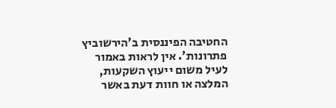החטיבה הפיננסית ב’הירשוביץ פתרונות’. אין לראות באמור לעיל משום ייעוץ השקעות, המלצה או חוות דעת באשר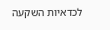לכדאיות השקעה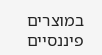במוצרים פיננסיים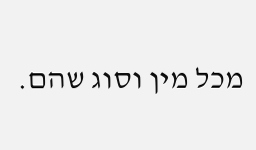מכל מין וסוג שהם.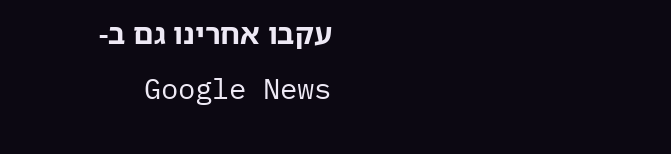עקבו אחרינו גם ב-Google News